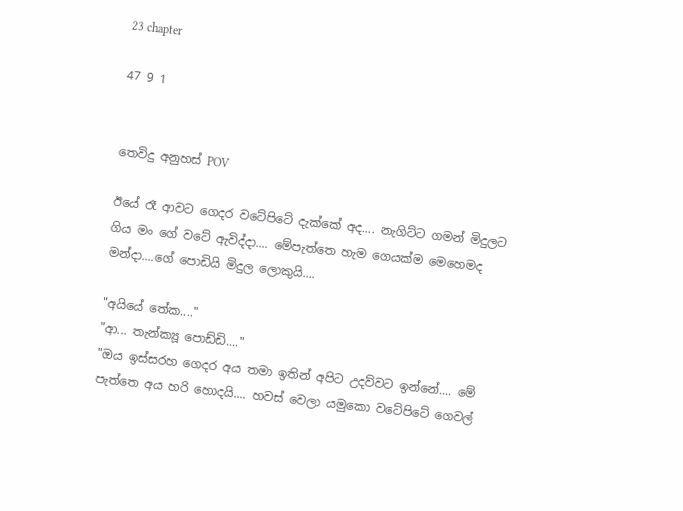23 chapter

47 9 1


තෙවිදු අනුහස් POV

ඊයේ රෑ ආවට ගෙදර වටේපිටේ දැක්කේ අද.... නැගිට්ට ගමන් මිදුලට ගිය මං ගේ වටේ ඇවිද්දා.... මේපැත්තෙ හැම ගෙයක්ම මෙහෙමද මන්දා....ගේ පොඩියි මිදුල ලොකුයි....

"අයියේ තේක...."
"ආ... තැන්ක්‍යූ පොඩ්ඩි...."
"ඔය ඉස්සරහ ගෙදර අය තමා ඉතින් අපිට උදව්වට ඉන්නේ.... මේ පැත්තෙ අය හරි හොදයි.... හවස් වෙලා යමුකො වටේපිටේ ගෙවල්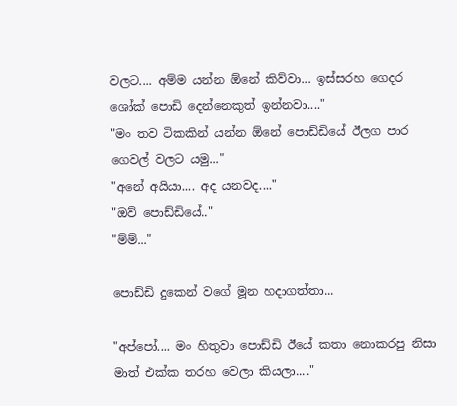වලට.... අම්ම යන්න ඕනේ කිව්වා... ඉස්සරහ ගෙදර ශෝක් පොඩි දෙන්නෙකුත් ඉන්නවා...."
"මං තව ටිකකින් යන්න ඕනේ පොඩ්ඩියේ ඊලග පාර ගෙවල් වලට යමු..."
"අනේ අයියා.... අද යනවද...."
"ඔව් පොඩ්ඩියේ.."
"ම්ම්..."

පොඩ්ඩි දුකෙන් වගේ මූන හදාගත්තා...

"අප්පෝ.... මං හිතුවා පොඩ්ඩි ඊයේ කතා නොකරපු නිසා මාත් එක්ක තරහ වෙලා කියලා...."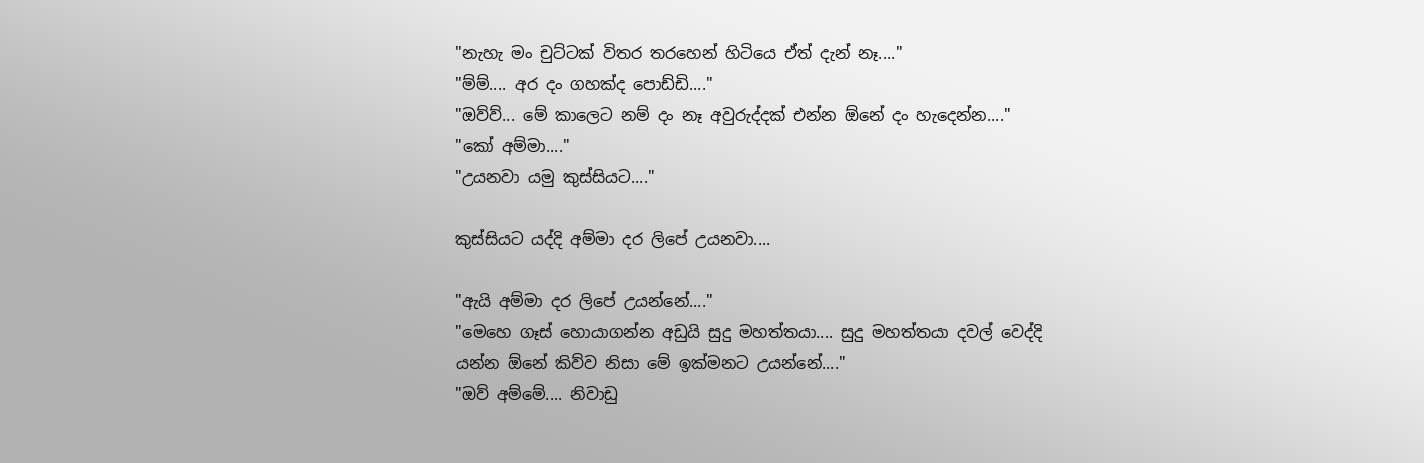"නැහැ මං චුට්ටක් විතර තරහෙන් හිටියෙ ඒත් දැන් නෑ...."
"ම්ම්.... අර දං ගහක්ද පොඩ්ඩි...."
"ඔව්ව්... මේ කාලෙට නම් දං නෑ අවුරුද්දක් එන්න ඕනේ දං හැදෙන්න...."
"කෝ අම්මා...."
"උයනවා යමු කුස්සියට...."

කුස්සියට යද්දි අම්මා දර ලිපේ උයනවා....

"ඇයි අම්මා දර ලිපේ උයන්නේ...."
"මෙහෙ ගෑස් හොයාගන්න අඩුයි සුදු මහත්තයා.... සුදු මහත්තයා දවල් වෙද්දි යන්න ඕනේ කිව්ව නිසා මේ ඉක්මනට උයන්නේ...."
"ඔව් අම්මේ.... නිවාඩු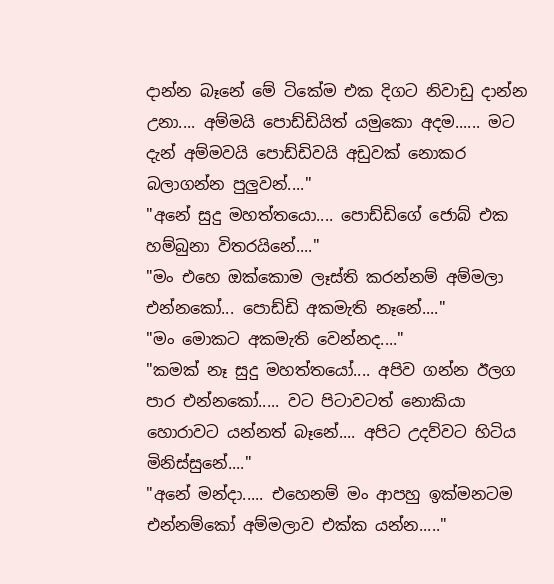දාන්න බෑනේ මේ ටිකේම එක දිගට නිවාඩු දාන්න උනා.... අම්මයි පොඩ්ඩියිත් යමුකො අදම...... මට දැන් අම්මවයි පොඩ්ඩිවයි අඩුවක් නොකර බලාගන්න පුලුවන්...."
"අනේ සුදු මහත්තයො.... පොඩ්ඩිගේ ජොබ් එක හම්බුනා විතරයිනේ...."
"මං එහෙ ඔක්කොම ලෑස්ති කරන්නම් අම්මලා එන්නකෝ... පොඩ්ඩි අකමැති නෑනේ...."
"මං මොකට අකමැති වෙන්නද...."
"කමක් නෑ සුදු මහත්තයෝ.... අපිව ගන්න ඊලග පාර එන්නකෝ..... වට පිටාවටත් නොකියා හොරාවට යන්නත් බෑනේ.... අපිට උදව්වට හිටිය මිනිස්සුනේ...."
"අනේ මන්දා..... එහෙනම් මං ආපහු ඉක්මනටම එන්නම්කෝ අම්මලාව එක්ක යන්න....."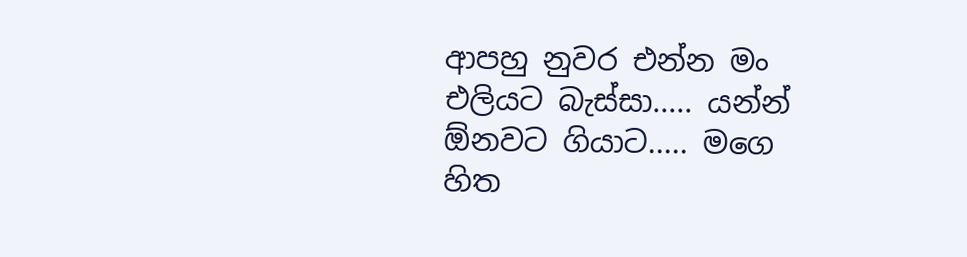ආපහු නුවර එන්න මං එලියට බැස්සා..... යන්න් ඕනවට ගියාට..... මගෙ හිත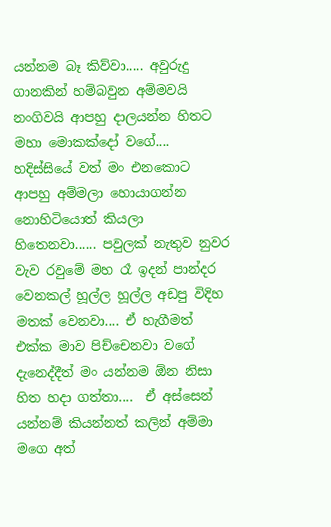යන්නම බෑ කිව්වා..... අවුරුදු ගානකින් හම්බවුන අම්මවයි නංගිවයි ආපහු දාලයන්න හිතට මහා මොකක්දෝ වගේ.... හදිස්සියේ වත් මං එනකොට ආපහු අම්මලා හොයාගන්න නොහිටියොත් කියලා හිතෙනවා...... පවුලක් නැතුව නුවර වැව රවුමේ මහ රෑ ඉදන් පාන්දර වෙනකල් හූල්ල හූල්ල අඩපු විදිහ මතක් වෙනවා.... ඒ හැගීමත් එක්ක මාව පිච්චෙනවා වගේ දැනෙද්දීත් මං යන්නම ඕන නිසා හිත හදා ගත්තා....  ඒ අස්සෙන් යන්නම් කියන්නත් කලින් අම්මා මගෙ අත්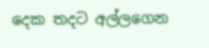දෙක තදට අල්ලගෙන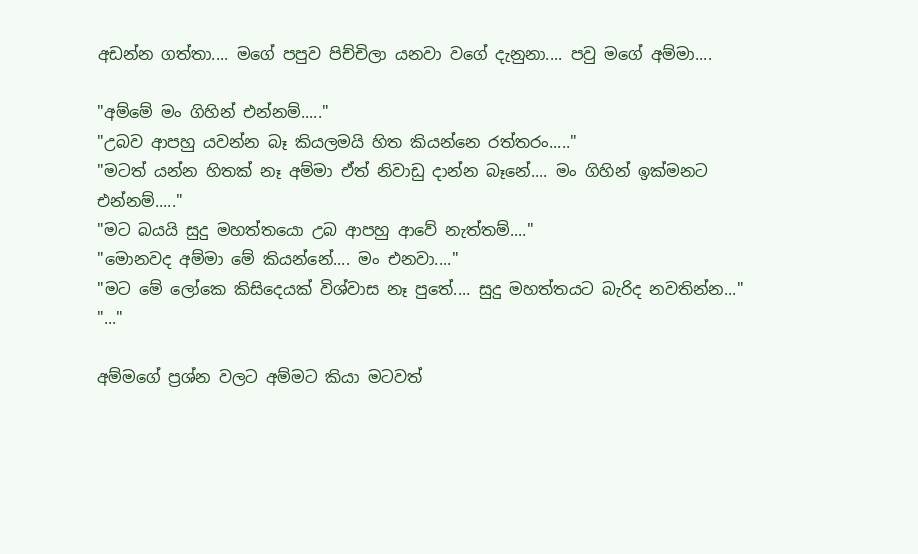අඩන්න ගත්තා.... මගේ පපුව පිච්චිලා යනවා වගේ දැනුනා.... පවු මගේ අම්මා....

"අම්මේ මං ගිහින් එන්නම්....."
"උබව ආපහු යවන්න බෑ කියලමයි හිත කියන්නෙ රත්තරං....."
"මටත් යන්න හිතක් නෑ අම්මා ඒත් නිවාඩු දාන්න බෑනේ.... මං ගිහින් ඉක්මනට එන්නම්....."
"මට බයයි සුදු මහත්තයො උබ ආපහු ආවේ නැත්තම්...."
"මොනවද අම්මා මේ කියන්නේ.... මං එනවා...."
"මට මේ ලෝකෙ කිසිදෙයක් විශ්වාස නෑ පුතේ.... සුදු මහත්තයට බැරිද නවතින්න..."
"..."

අම්මගේ ප්‍රශ්න වලට අම්මට කියා මටවත්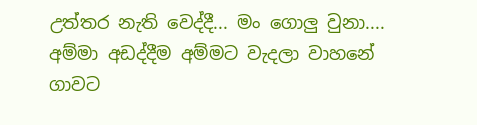උත්තර නැති වෙද්දී... මං ගොලු වුනා.... අම්මා අඩද්දීම අම්මට වැදලා වාහනේ ගාවට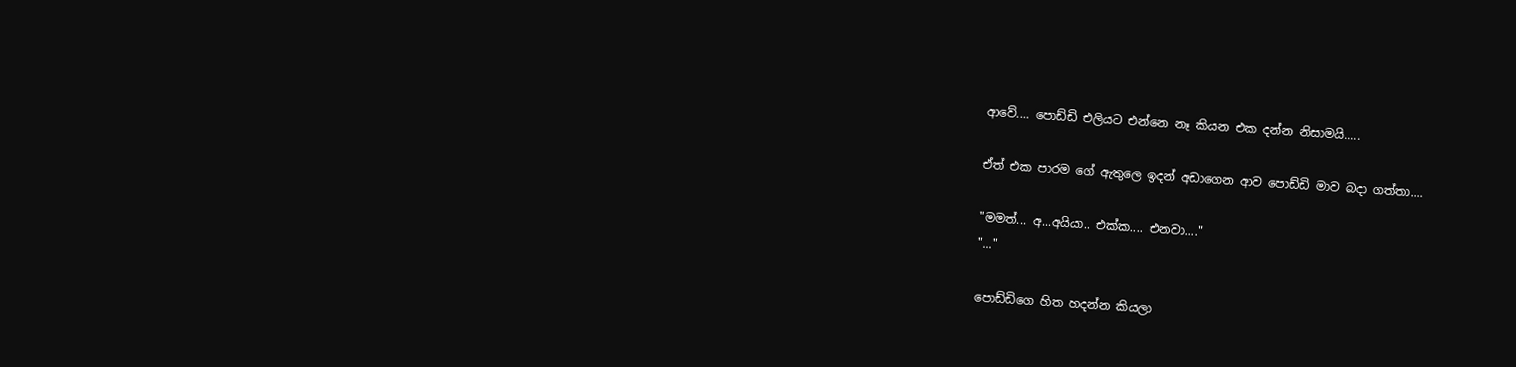ආවේ.... පොඩ්ඩි එලියට එන්නෙ නෑ කියන එක දන්න නිසාමයි.....

ඒත් එක පාරම ගේ ඇතුලෙ ඉදන් අඩාගෙන ආව පොඩ්ඩි මාව බදා ගත්තා....

"මමත්... අ...අයියා.. එක්ක.... එනවා...."
"..."

පොඩ්ඩිගෙ හිත හදන්න කියලා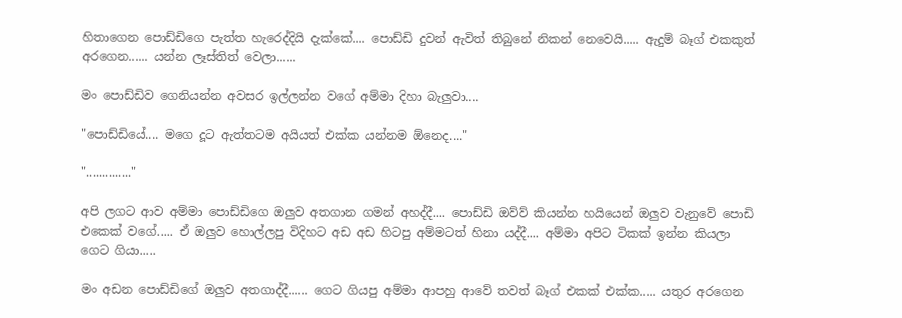හිතාගෙන පොඩ්ඩිගෙ පැත්ත හැරෙද්දියි දැක්කේ.... පොඩ්ඩි දුවන් ඇවිත් තිබුනේ නිකන් නෙවෙයි..... ඇදුම් බෑග් එකකුත් අරගෙන...... යන්න ලෑස්තිත් වෙලා......

මං පොඩ්ඩිව ගෙනියන්න අවසර ඉල්ලන්න වගේ අම්මා දිහා බැලුවා....

"පොඩ්ඩියේ.... මගෙ දූට ඇත්තටම අයියත් එක්ක යන්නම ඕනෙද...."

".............."

අපි ලගට ආව අම්මා පොඩ්ඩිගෙ ඔලුව අතගාන ගමන් අහද්දී.... පොඩ්ඩි ඔව්ව් කියන්න හයියෙන් ඔලුව වැනුවේ පොඩි එකෙක් වගේ..... ඒ ඔලුව හොල්ලපු විදිහට අඩ අඩ හිටපු අම්මටත් හිනා යද්දී.... අම්මා අපිට ටිකක් ඉන්න කියලා ගෙට ගියා.....

මං අඩන පොඩ්ඩිගේ ඔලුව අතගාද්දී...... ගෙට ගියපු අම්මා ආපහු ආවේ තවත් බෑග් එකක් එක්ක..... යතුර අරගෙන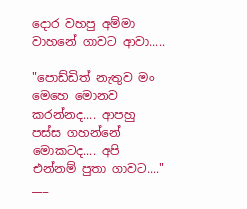දොර වහපු අම්මා වාහනේ ගාවට ආවා.....

"පොඩ්ඩිත් නැතුව මං මෙහෙ මොනව කරන්නද.... ආපහු පස්ස ගහන්නේ මොකටද.... අපි එන්නම් පුතා ගාවට...."
___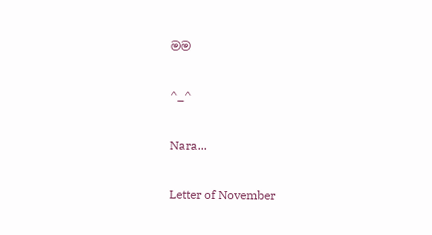මම

^_^

Nara...

Letter of November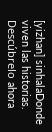[yizhan] sinhalaDonde viven las historias. Descúbrelo ahora